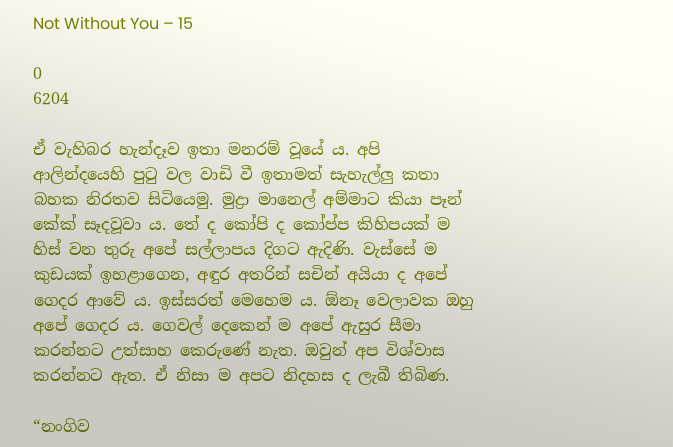Not Without You – 15

0
6204

ඒ වැහිබර හැන්දෑව ඉතා මනරම් වූයේ ය. අපි ආලින්දයෙහි පුටු වල වාඩි වී ඉතාමත් සැහැල්ලු කතා බහක නිරතව සිටියෙමු. මුද්‍රා මානෙල් අම්මාට කියා පෑන් කේක් සෑදවූවා ය. තේ ද කෝපි ද කෝප්ප කිහිපයක් ම හිස් වන තුරු අපේ සල්ලාපය දිගට ඇදිණි. වැස්සේ ම කුඩයක් ඉහළාගෙන, අඳුර අතරින් සචින් අයියා ද අපේ ගෙදර ආවේ ය. ඉස්සරත් මෙහෙම ය. ඕනෑ වෙලාවක ඔහු අපේ ගෙදර ය. ගෙවල් දෙකෙන් ම අපේ ඇසුර සීමා කරන්නට උත්සාහ කෙරුණේ නැත. ඔවුන් අප විශ්වාස කරන්නට ඇත. ඒ නිසා ම අපට නිදහස ද ලැබී තිබිණ.

“නංගිව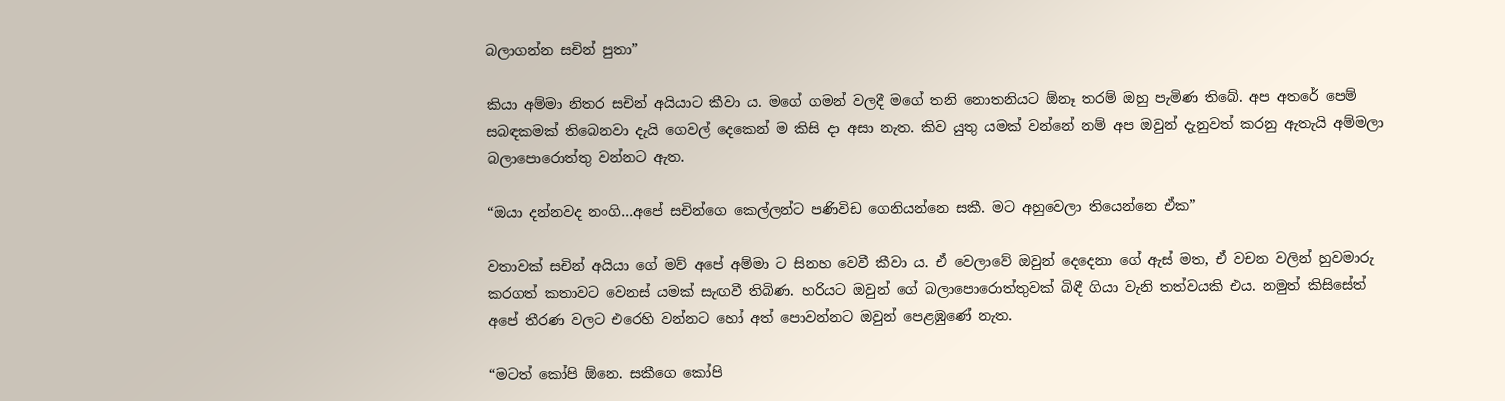බලාගන්න සචින් පුතා”

කියා අම්මා නිතර සචින් අයියාට කීවා ය. මගේ ගමන් වලදී මගේ තනි නොතනියට ඕනෑ තරම් ඔහු පැමිණ තිබේ. අප අතරේ පෙම් සබඳකමක් තිබෙනවා දැයි ගෙවල් දෙකෙන් ම කිසි දා අසා නැත. කිව යුතු යමක් වන්නේ නම් අප ඔවුන් දැනුවත් කරනු ඇතැයි අම්මලා බලාපොරොත්තු වන්නට ඇත.

“ඔයා දන්නවද නංගි…අපේ සචින්ගෙ කෙල්ලන්ට පණිවිඩ ගෙනියන්නෙ සකී. මට අහුවෙලා තියෙන්නෙ ඒක”

වතාවක් සචින් අයියා ගේ මව් අපේ අම්මා ට සිනහ වෙවී කීවා ය. ඒ වෙලාවේ ඔවුන් දෙදෙනා ගේ ඇස් මත, ඒ වචන වලින් හුවමාරු කරගත් කතාවට වෙනස් යමක් සැඟවී තිබිණ. හරියට ඔවුන් ගේ බලාපොරොත්තුවක් බිඳී ගියා වැනි තත්වයකි එය. නමුත් කිසිසේත් අපේ තීරණ වලට එරෙහි වන්නට හෝ අත් පොවන්නට ඔවුන් පෙළඹුණේ නැත.

“මටත් කෝපි ඕනෙ. සකීගෙ කෝපි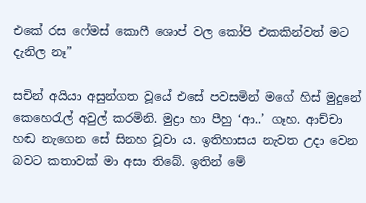එකේ රස ෆේමස් කොෆී ශොප් වල කෝපි එකකින්වත් මට දැනිල නෑ”

සචින් අයියා අසුන්ගත වූයේ එසේ පවසමින් මගේ හිස් මුදුනේ කෙහෙරැල් අවුල් කරමිනි. මුද්‍රා හා පීහු ‘ආ..’ ගෑහ. ආච්චා හඬ නැගෙන සේ සිනහ වූවා ය. ඉතිහාසය නැවත උදා වෙන බවට කතාවක් මා අසා තිබේ. ඉතින් මේ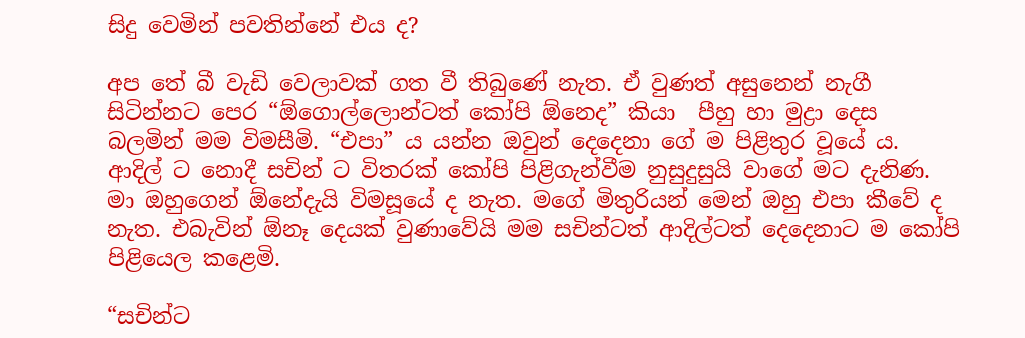සිදු වෙමින් පවතින්නේ එය ද?

අප තේ බී වැඩි වෙලාවක් ගත වී තිබුණේ නැත. ඒ වුණත් අසුනෙන් නැගී සිටින්නට පෙර “ඕගොල්ලොන්ටත් කෝපි ඕනෙද” කියා  පීහු හා මුද්‍රා දෙස බලමින් මම විමසීමි. “එපා” ය යන්න ඔවුන් දෙදෙනා ගේ ම පිළිතුර වූයේ ය. ආදිල් ට නොදී සචින් ට විතරක් කෝපි පිළිගැන්වීම නුසුදුසුයි වාගේ මට දැනිණ. මා ඔහුගෙන් ඕනේදැයි විමසූයේ ද නැත. මගේ මිතුරියන් මෙන් ඔහු එපා කීවේ ද නැත. එබැවින් ඕනෑ දෙයක් වුණාවේයි මම සචින්ටත් ආදිල්ටත් දෙදෙනාට ම කෝපි පිළියෙල කළෙමි.

“සචින්ට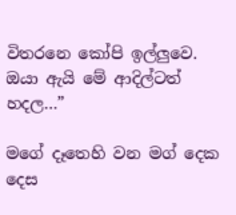විතරනෙ කෝපි ඉල්ලුවෙ. ඔයා ඇයි මේ ආදිල්ටත් හදල…”

මගේ දෑතෙහි වන මග් දෙක දෙස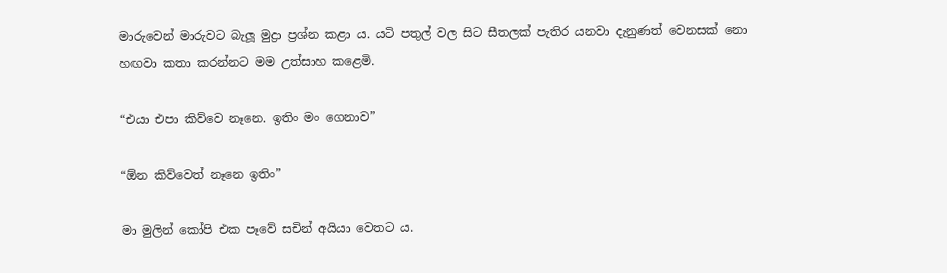මාරුවෙන් මාරුවට බැලූ මුද්‍රා ප්‍රශ්න කළා ය. යටි පතුල් වල සිට සීතලක් පැතිර යනවා දැනුණත් වෙනසක් නො හඟවා කතා කරන්නට මම උත්සාහ කළෙමි.

“එයා එපා කිව්වෙ නෑනෙ. ඉතිං මං ගෙනාව”

“ඕන කිව්වෙත් නෑනෙ ඉතිං”

මා මුලින් කෝපි එක පෑවේ සචින් අයියා වෙතට ය.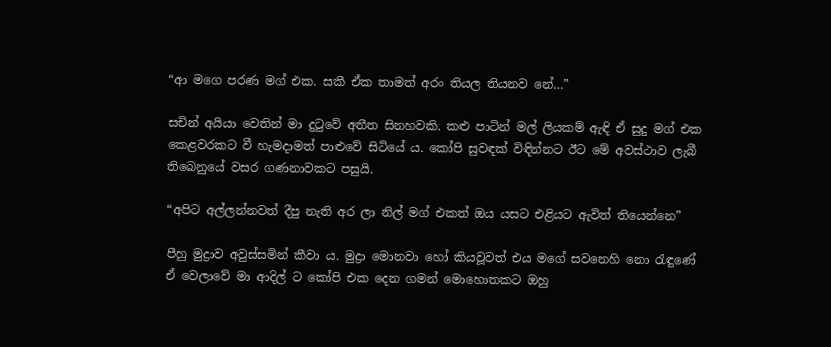“ආ මගෙ පරණ මග් එක. සකී ඒක තාමත් අරං තියල තියනව නේ…”

සචින් අයියා වෙතින් මා දුටුවේ අතීත සිනහවකි. කළු පාටින් මල් ලියකම් ඇඳි ඒ සුදු මග් එක කෙළවරකට වී හැමදාමත් පාළුවේ සිටියේ ය. කෝපි සුවඳක් විඳින්නට ඊට මේ අවස්ථාව ලැබී තිබෙනුයේ වසර ගණනාවකට පසුයි.

“අපිට අල්ලන්නවත් දීපු නැති අර ලා නිල් මග් එකත් ඔය යසට එළියට ඇවිත් තියෙන්නෙ”

පීහු මුද්‍රාව අවුස්සමින් කීවා ය. මුද්‍රා මොනවා හෝ කියවූවත් එය මගේ සවනෙහි නො රැඳුණේ ඒ වෙලාවේ මා ආදිල් ට කෝපි එක දෙන ගමන් මොහොතකට ඔහු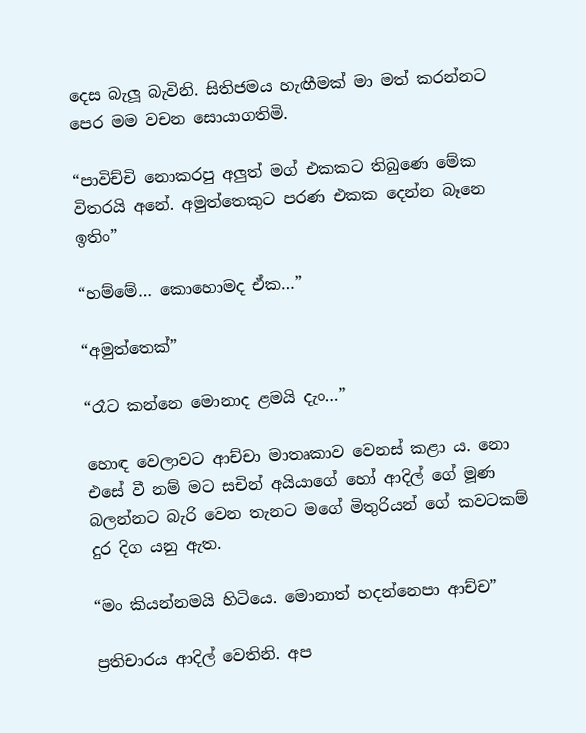දෙස බැලූ බැවිනි. සිතිජමය හැඟීමක් මා මත් කරන්නට පෙර මම වචන සොයාගතිමි.

“පාවිච්චි නොකරපු අලුත් මග් එකකට තිබුණෙ මේක විතරයි අනේ. අමුත්තෙකුට පරණ එකක දෙන්න බෑනෙ ඉතිං”

“හම්මේ… කොහොමද ඒක…”

“අමුත්තෙක්”

“රෑට කන්නෙ මොනාද ළමයි දැං…”

හොඳ වෙලාවට ආච්චා මාතෘකාව වෙනස් කළා ය. නො එසේ වී නම් මට සචින් අයියාගේ හෝ ආදිල් ගේ මූණ බලන්නට බැරි වෙන තැනට මගේ මිතුරියන් ගේ කවටකම් දුර දිග යනු ඇත.

“මං කියන්නමයි හිටියෙ. මොනාත් හදන්නෙපා ආච්ච”

ප්‍රතිචාරය ආදිල් වෙතිනි. අප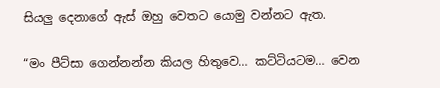සියලු දෙනාගේ ඇස් ඔහු වෙතට යොමු වන්නට ඇත.

“මං පීට්සා ගෙන්නන්න කියල හිතුවෙ… කට්ටියටම… වෙන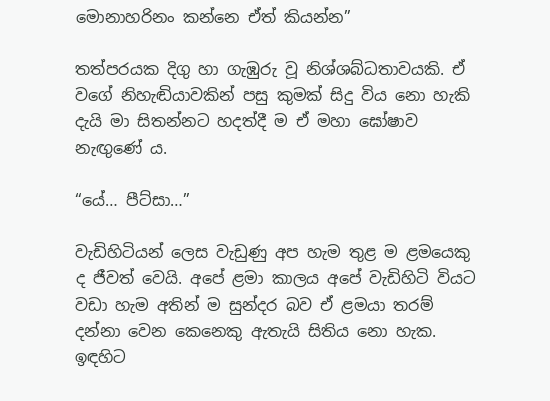මොනාහරිනං කන්නෙ ඒත් කියන්න”

තත්පරයක දිගු හා ගැඹුරු වූ නිශ්ශබ්ධතාවයකි. ඒ වගේ නිහැඬියාවකින් පසු කුමක් සිදු විය නො හැකි දැයි මා සිතන්නට හදත්දී ම ඒ මහා ඝෝෂාව නැඟුණේ ය.

“යේ… පීට්සා…”

වැඩිහිටියන් ලෙස වැඩුණු අප හැම තුළ ම ළමයෙකු ද ජීවත් වෙයි. අපේ ළමා කාලය අපේ වැඩිහිටි වියට වඩා හැම අතින් ම සුන්දර බව ඒ ළමයා තරම් දන්නා වෙන කෙනෙකු ඇතැයි සිතිය නො හැක. ඉඳහිට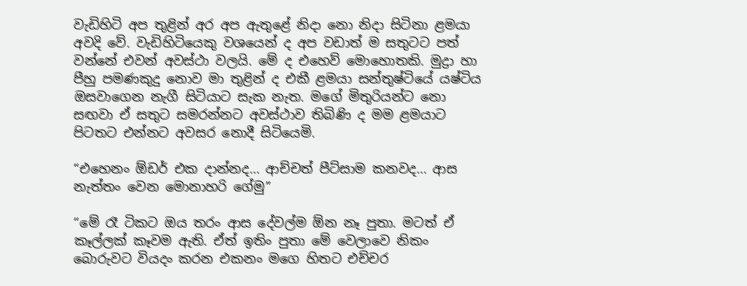වැඩිහිටි අප තුළින් අර අප ඇතුළේ නිදා නො නිදා සිටිනා ළමයා අවදි වේ. වැඩිහිටියෙකු වශයෙන් ද අප වඩාත් ම සතුටට පත් වන්නේ එවන් අවස්ථා වලයි. මේ ද එහෙව් මොහොතකි. මුද්‍රා හා පීහු පමණකුදු නොව මා තුළින් ද එකී ළමයා සන්තුෂ්ටියේ යෂ්ටිය ඔසවාගෙන නැගී සිටියාට සැක නැත. මගේ මිතුරියන්ට නො සඟවා ඒ සතුට සමරන්නට අවස්ථාව තිබිණි ද මම ළමයාට පිටතට එන්නට අවසර නොදී සිටියෙමි.

“එහෙනං ඕඩර් එක දාන්නද… ආච්චත් පීට්සාම කනවද… ආස නැත්තං වෙන මොනාහරි ගේමු”

“මේ රෑ ටිකට ඔය තරං ආස දේවල්ම ඕන නෑ පුතා. මටත් ඒ කෑල්ලක් කෑවම ඇති. ඒත් ඉතිං පුතා මේ වෙලාවෙ නිකං බොරුවට වියදං කරන එකනං මගෙ හිතට එච්චර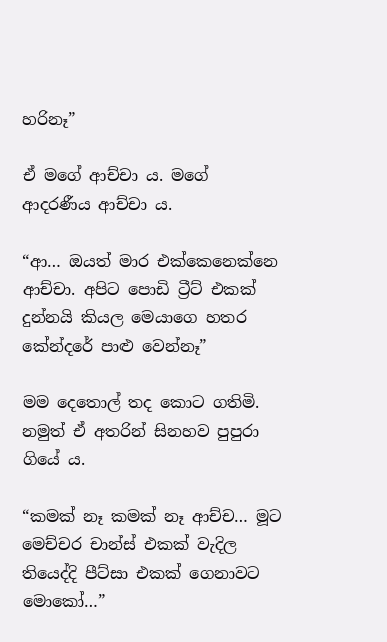හරිනෑ”

ඒ මගේ ආච්චා ය. මගේ ආදරණීය ආච්චා ය.

“ආ… ඔයත් මාර එක්කෙනෙක්නෙ ආච්චා. අපිට පොඩි ට්‍රීට් එකක් දුන්නයි කියල මෙයාගෙ හතර කේන්දරේ පාළු වෙන්නෑ”

මම දෙතොල් තද කොට ගතිමි. නමුත් ඒ අතරින් සිනහව පුපුරා ගියේ ය.

“කමක් නෑ කමක් නෑ ආච්ච… මූට මෙච්චර චාන්ස් එකක් වැදිල තියෙද්දි පීට්සා එකක් ගෙනාවට මොකෝ…”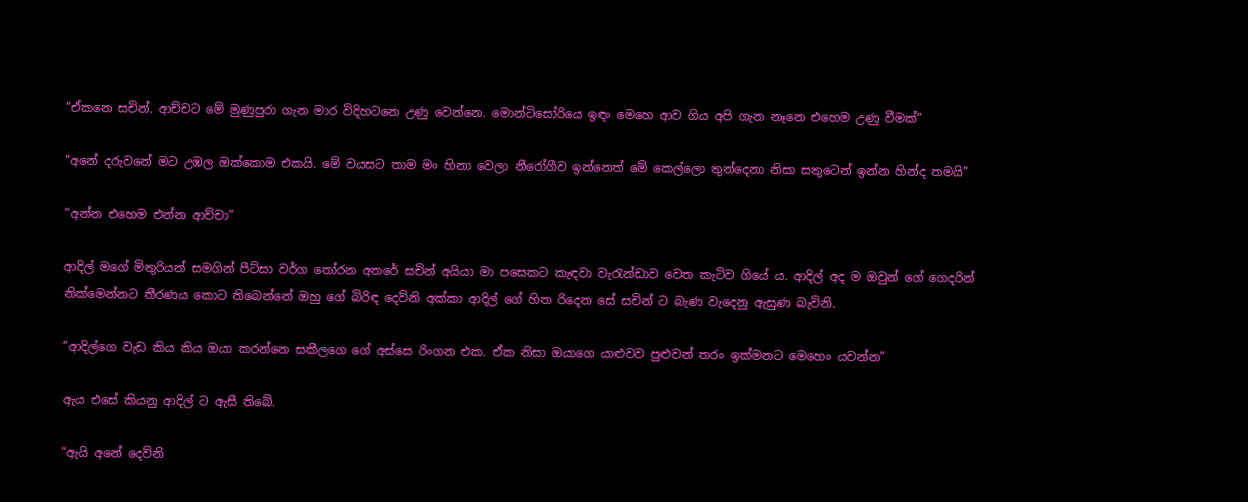“ඒකනෙ සචින්. ආච්චට මේ මුණුපුරා ගැන මාර විදිහටනෙ උණු වෙන්නෙ. මොන්ටිසෝරියෙ ඉඳං මෙහෙ ආව ගිය අපි ගැන නෑනෙ එහෙම උණු වීමක්”

“අනේ දරුවනේ මට උඹල ඔක්කොම එකයි. මේ වයසට තාම මං හිනා වෙලා නීරෝගීව ඉන්නෙත් මේ කෙල්ලො තුන්දෙනා නිසා සතුටෙන් ඉන්න හින්ද තමයි”

“අන්න එහෙම එන්න ආච්චා”

ආදිල් මගේ මිතුරියන් සමගින් පීට්සා වර්ග තෝරන අතරේ සචින් අයියා මා පසෙකට කැඳවා වැරැන්ඩාව වෙත කැටිව ගියේ ය. ආදිල් අද ම ඔවුන් ගේ ගෙදරින් නික්මෙන්නට තීරණය කොට තිබෙන්නේ ඔහු ගේ බිරිඳ දෙව්නි අක්කා ආදිල් ගේ හිත රිදෙන සේ සචින් ට බැණ වැදෙනු ඇසුණ බැවිනි.

“ආදිල්ගෙ වැඩ කිය කිය ඔයා කරන්නෙ සකීලගෙ ගේ අස්සෙ රිංගන එක. ඒක නිසා ඔයාගෙ යාළුවව පුළුවන් තරං ඉක්මනට මෙහෙං යවන්න”

ඇය එසේ කියනු ආදිල් ට ඇසී තිබේ.

“ඇයි අනේ දෙව්නි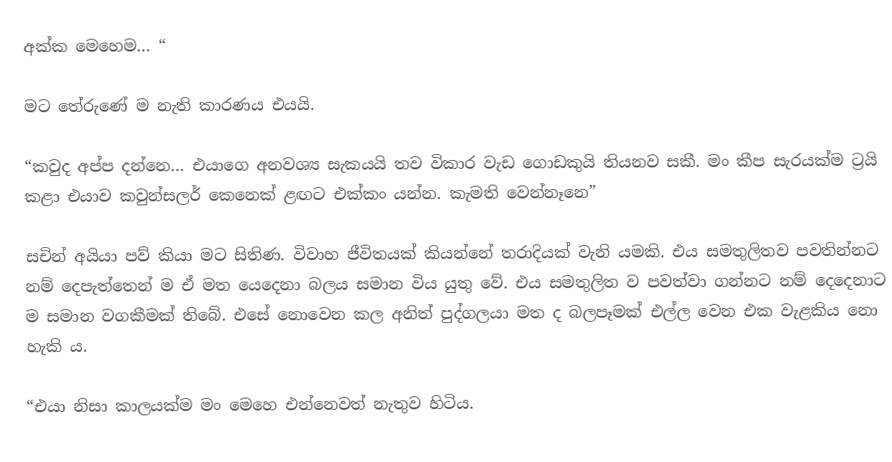අක්ක මෙහෙම… “

මට තේරුණේ ම නැති කාරණය එයයි.

“කවුද අප්ප දන්නෙ… එයාගෙ අනවශ්‍ය සැකයයි තව විකාර වැඩ ගොඩකුයි තියනව සකී. මං කීප සැරයක්ම ට්‍රයි කළා එයාව කවුන්සලර් කෙනෙක් ළඟට එක්කං යන්න. කැමති වෙන්නෑනෙ”

සචින් අයියා පව් කියා මට සිතිණ. විවාහ ජීවිතයක් කියන්නේ තරාදියක් වැනි යමකි. එය සමතුලිතව පවතින්නට නම් දෙපැත්තෙන් ම ඒ මත යෙදෙනා බලය සමාන විය යුතු වේ. එය සමතුලිත ව පවත්වා ගන්නට නම් දෙදෙනාට ම සමාන වගකීමක් තිබේ. එසේ නොවෙන කල අනිත් පුද්ගලයා මත ද බලපෑමක් එල්ල වෙන එක වැළකිය නො හැකි ය.

“එයා නිසා කාලයක්ම මං මෙහෙ එන්නෙවත් නැතුව හිටිය.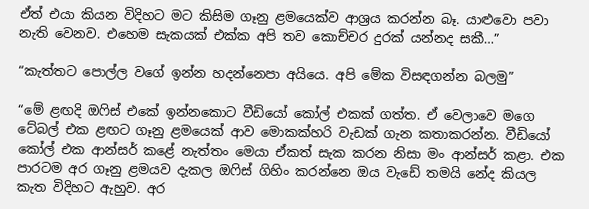ඒත් එයා කියන විදිහට මට කිසිම ගෑනු ළමයෙක්ව ආශ්‍රය කරන්න බෑ. යාළුවො පවා නැති වෙනව. එහෙම සැකයක් එක්ක අපි තව කොච්චර දුරක් යන්නද සකී…”

“කැත්තට පොල්ල වගේ ඉන්න හදන්නෙපා අයියෙ. අපි මේක විසඳගන්න බලමු”

“මේ ළඟදි ඔෆිස් එකේ ඉන්නකොට වීඩියෝ කෝල් එකක් ගත්ත. ඒ වෙලාවෙ මගෙ ටේබල් එක ළඟට ගෑනු ළමයෙක් ආව මොකක්හරි වැඩක් ගැන කතාකරන්න. වීඩියෝ කෝල් එක ආන්සර් කළේ නැත්තං මෙයා ඒකත් සැක කරන නිසා මං ආන්සර් කළා. එක පාරටම අර ගෑනු ළමයව දැකල ඔෆිස් ගිහිං කරන්නෙ ඔය වැඩේ තමයි නේද කියල කැත විදිහට ඇහුව. අර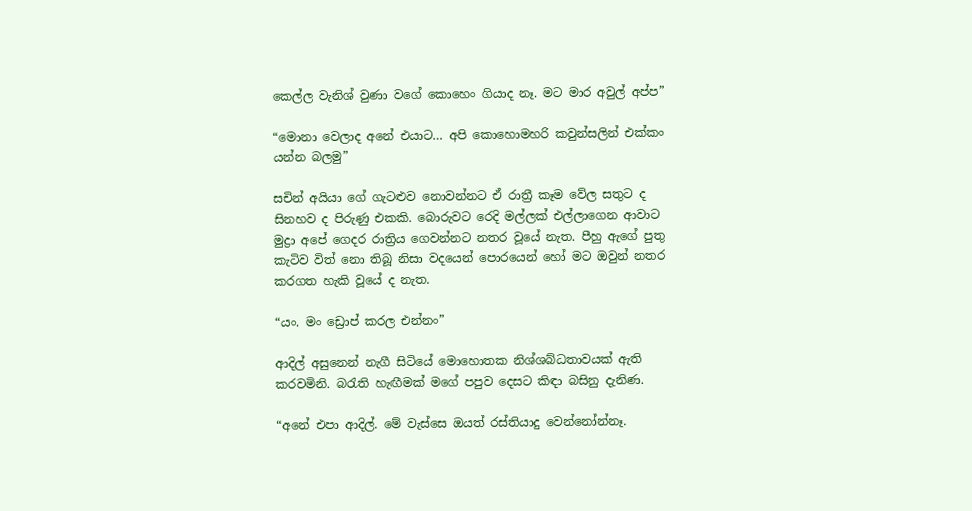කෙල්ල වැනිශ් වුණා වගේ කොහෙං ගියාද නෑ. මට මාර අවුල් අප්ප”

“මොනා වෙලාද අනේ එයාට… අපි කොහොමහරි කවුන්සලින් එක්කං යන්න බලමු”

සචින් අයියා ගේ ගැටළුව නොවන්නට ඒ රාත්‍රී කෑම වේල සතුට ද සිනහව ද පිරුණු එකකි. බොරුවට රෙදි මල්ලක් එල්ලාගෙන ආවාට මුද්‍රා අපේ ගෙදර රාත්‍රිය ගෙවන්නට නතර වූයේ නැත. පීහු ඇගේ පුතු කැටිව විත් නො තිබූ නිසා වදයෙන් පොරයෙන් හෝ මට ඔවුන් නතර කරගත හැකි වූයේ ද නැත.

“යං. මං ඩ්‍රොප් කරල එන්නං”

ආදිල් අසුනෙන් නැගී සිටියේ මොහොතක නිශ්ශබ්ධතාවයක් ඇති කරවමිනි. බරැති හැඟීමක් මගේ පපුව දෙසට කිඳා බසිනු දැනිණ.

“අනේ එපා ආදිල්. මේ වැස්සෙ ඔයත් රස්තියාදු වෙන්නෝන්නෑ.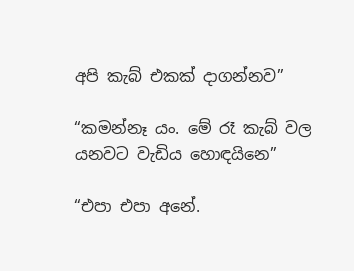අපි කැබ් එකක් දාගන්නව”

“කමන්නෑ යං. මේ රෑ කැබ් වල යනවට වැඩිය හොඳයිනෙ”

“එපා එපා අනේ.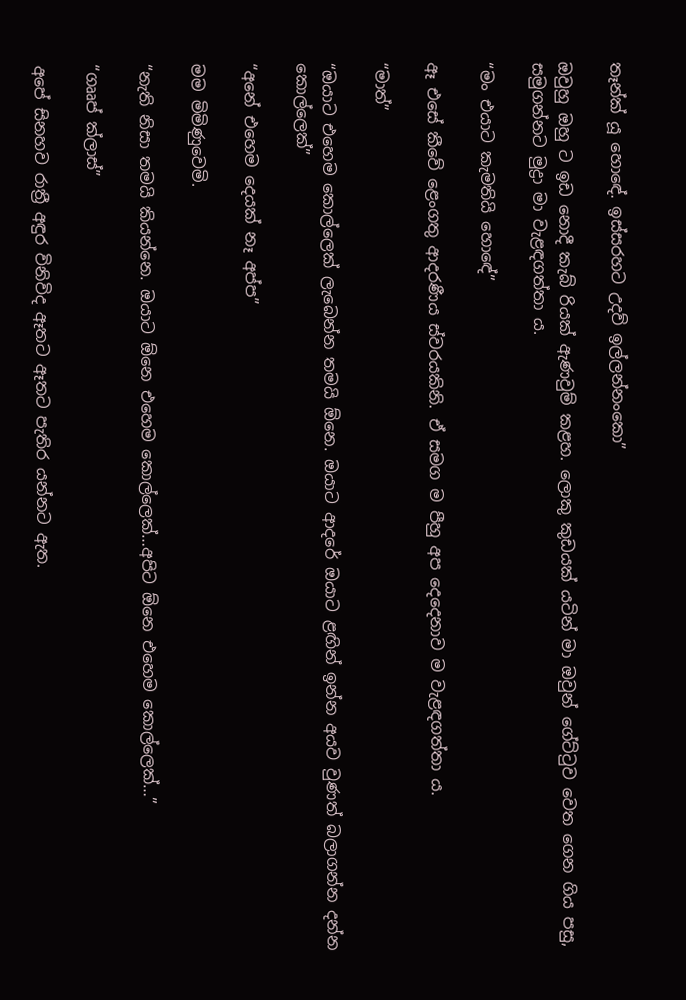තෑන්ක් යූ හොඳේ. ඉස්සරහට උදව් ඉල්ලන්නංකො”

ඔවුහු ඔහු ට ඉඩ නොදී කැබ් රියක් ඇණවුම් කළහ. ලොකු කුඩයක් යටින් මා ඔවුන් ගේට්ටුව වෙත ගෙන ගිය පසු, සමුගන්නට මුද්‍රා මා වැළඳගත්තා ය.

“මං එයාට කැමතියි හොඳේ”

ඈ එසේ කීවේ ළෙංගතු ආදරණීය ස්වරයකිනි. ඒ සමග ම පීහු අප දෙදෙනාව ම වැළඳගත්තා ය.

“මාත්”

“ඔයාට එහෙම කොල්ලෙක් ලැබෙන්න තමයි ඕනෙ. ඔයාට ආදරේ ඔයාට ළඟින් ඉන්න අයව වුණත් බලාගන්න දන්න කොල්ලෙක්”

“අනේ එහෙම දෙයක් නෑ අප්ප”

මම මිමිණුවෙමි.

“නැති නිසා තමයි කියන්නෙ. ඔයාට ඕනෙ එහෙම කොල්ලෙක්…අපිට ඕනෙ එහෙම කොල්ලෙක්…”

“ගෲප් ක්ලාස්”

අපේ සිනහව රාත්‍රී අඳුර විනිවිද ඈතට ඈතට පැතිර යන්නට ඇත.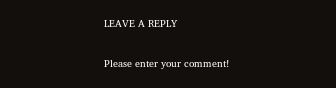LEAVE A REPLY

Please enter your comment!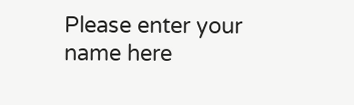Please enter your name here